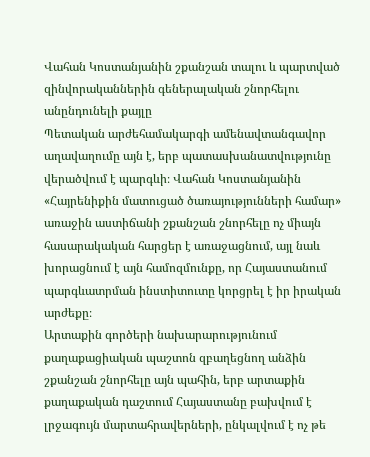Վահան Կոստանյանին շքանշան տալու և պարտված զինվորականներին գեներալական շնորհելու անընդունելի քայլը
Պետական արժեհամակարգի ամենավտանգավոր աղավաղումը այն է, երբ պատասխանատվությունը վերածվում է պարգևի։ Վահան Կոստանյանին «Հայրենիքին մատուցած ծառայությունների համար» առաջին աստիճանի շքանշան շնորհելը ոչ միայն հասարակական հարցեր է առաջացնում, այլ նաև խորացնում է այն համոզմունքը, որ Հայաստանում պարգևատրման ինստիտուտը կորցրել է իր իրական արժեքը։
Արտաքին գործերի նախարարությունում քաղաքացիական պաշտոն զբաղեցնող անձին շքանշան շնորհելը այն պահին, երբ արտաքին քաղաքական դաշտում Հայաստանը բախվում է լրջագույն մարտահրավերների, ընկալվում է ոչ թե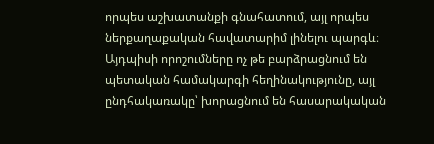որպես աշխատանքի գնահատում, այլ որպես ներքաղաքական հավատարիմ լինելու պարգև։ Այդպիսի որոշումները ոչ թե բարձրացնում են պետական համակարգի հեղինակությունը, այլ ընդհակառակը՝ խորացնում են հասարակական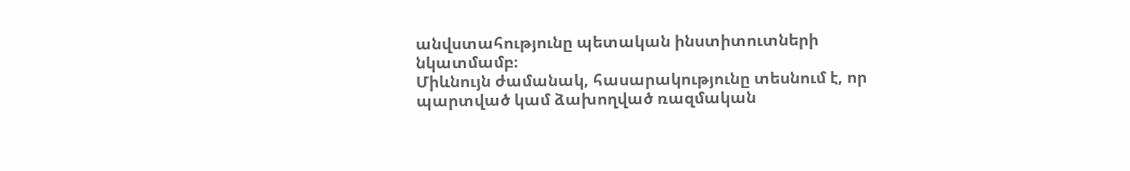անվստահությունը պետական ինստիտուտների նկատմամբ։
Միևնույն ժամանակ, հասարակությունը տեսնում է, որ պարտված կամ ձախողված ռազմական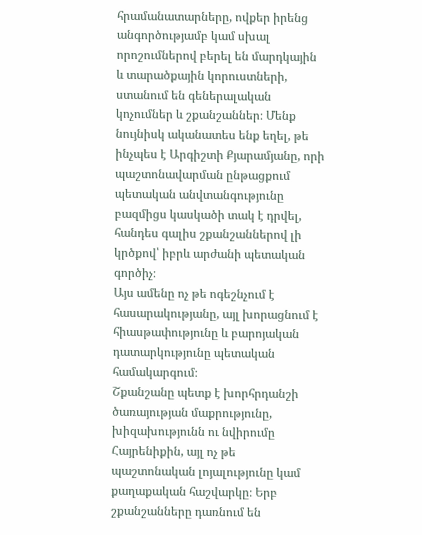հրամանատարները, ովքեր իրենց անգործությամբ կամ սխալ որոշումներով բերել են մարդկային և տարածքային կորուստների, ստանում են գեներալական կոչումներ և շքանշաններ։ Մենք նույնիսկ ականատես ենք եղել, թե ինչպես է Արգիշտի Քյարամյանը, որի պաշտոնավարման ընթացքում պետական անվտանգությունը բազմիցս կասկածի տակ է դրվել, հանդես գալիս շքանշաններով լի կրծքով՝ իբրև արժանի պետական գործիչ։
Այս ամենը ոչ թե ոգեշնչում է հասարակությանը, այլ խորացնում է հիասթափությունը և բարոյական դատարկությունը պետական համակարգում։
Շքանշանը պետք է խորհրդանշի ծառայության մաքրությունը, խիզախությունն ու նվիրումը Հայրենիքին, այլ ոչ թե պաշտոնական լոյալությունը կամ քաղաքական հաշվարկը։ Երբ շքանշանները դառնում են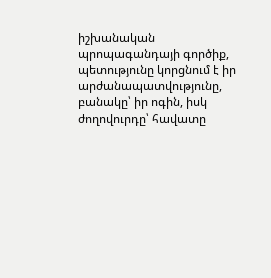իշխանական պրոպագանդայի գործիք, պետությունը կորցնում է իր արժանապատվությունը, բանակը՝ իր ոգին, իսկ ժողովուրդը՝ հավատը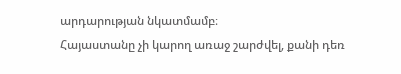արդարության նկատմամբ։
Հայաստանը չի կարող առաջ շարժվել, քանի դեռ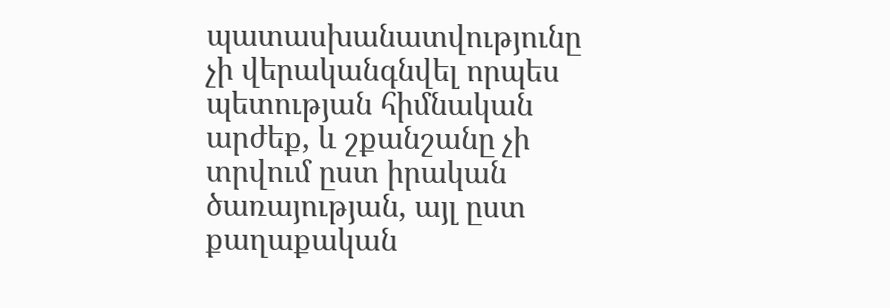պատասխանատվությունը չի վերականգնվել որպես պետության հիմնական արժեք, և շքանշանը չի տրվում ըստ իրական ծառայության, այլ ըստ քաղաքական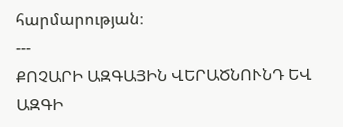հարմարության։
---
ՔՈՉԱՐԻ ԱԶԳԱՅԻՆ ՎԵՐԱԾՆՈՒՆԴ ԵՎ ԱԶԳԻ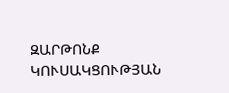ԶԱՐԹՈՆՔ ԿՈՒՍԱԿՑՈՒԹՅԱՆ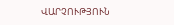ՎԱՐՉՈՒԹՅՈՒՆ